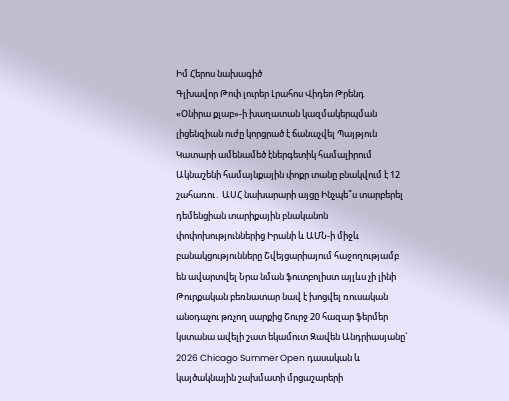Իմ Հերոս նախագիծ
Գլխավոր Թոփ լուրեր Լրահոս Վիդեո Թրենդ
«Օնիրա քլաբ»-ի խաղատան կազմակերպման լիցենզիան ուժը կորցրած է ճանաչվել Պայթյուն Կատարի ամենամեծ էներգետիկ համալիրում Ակնաշենի համայնքային փոքր տանը բնակվում է 12 շահառու․ ԱՍՀ նախարարի այցը Ինչպե՞ս տարբերել դեմենցիան տարիքային բնականոն փոփոխություններից Իրանի և ԱՄՆ-ի միջև բանակցությունները Շվեյցարիայում հաջողությամբ են ավարտվել Նրա նման ֆուտբոլիստ այլևս չի լինի Թուրքական բեռնատար նավ է խոցվել ռուսական անօդաչու թռչող սարքից Շուրջ 20 հազար ֆերմեր կստանա ավելի շատ եկամուտ Զավեն Անդրիասյանը` 2026 Chicago Summer Open դասական և կայծակնային շախմատի մրցաշարերի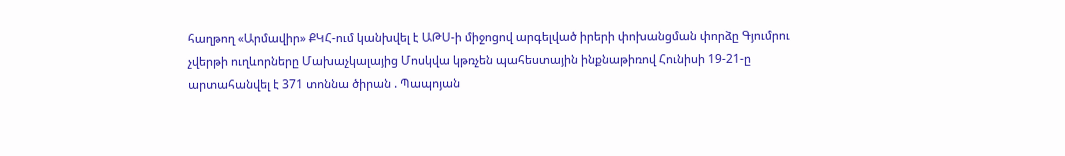հաղթող «Արմավիր» ՔԿՀ-ում կանխվել է ԱԹՍ-ի միջոցով արգելված իրերի փոխանցման փորձը Գյումրու չվերթի ուղևորները Մախաչկալայից Մոսկվա կթռչեն պահեստային ինքնաթիռով Հունիսի 19-21-ը արտահանվել է 371 տոննա ծիրան . Պապոյան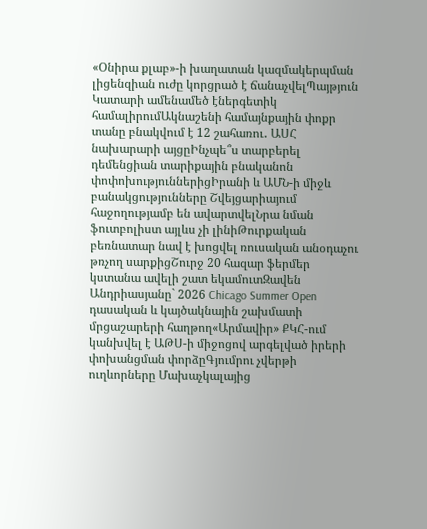«Օնիրա քլաբ»-ի խաղատան կազմակերպման լիցենզիան ուժը կորցրած է ճանաչվելՊայթյուն Կատարի ամենամեծ էներգետիկ համալիրումԱկնաշենի համայնքային փոքր տանը բնակվում է 12 շահառու․ ԱՍՀ նախարարի այցըԻնչպե՞ս տարբերել դեմենցիան տարիքային բնականոն փոփոխություններիցԻրանի և ԱՄՆ-ի միջև բանակցությունները Շվեյցարիայում հաջողությամբ են ավարտվելՆրա նման ֆուտբոլիստ այլևս չի լինիԹուրքական բեռնատար նավ է խոցվել ռուսական անօդաչու թռչող սարքիցՇուրջ 20 հազար ֆերմեր կստանա ավելի շատ եկամուտԶավեն Անդրիասյանը` 2026 Chicago Summer Open դասական և կայծակնային շախմատի մրցաշարերի հաղթող«Արմավիր» ՔԿՀ-ում կանխվել է ԱԹՍ-ի միջոցով արգելված իրերի փոխանցման փորձըԳյումրու չվերթի ուղևորները Մախաչկալայից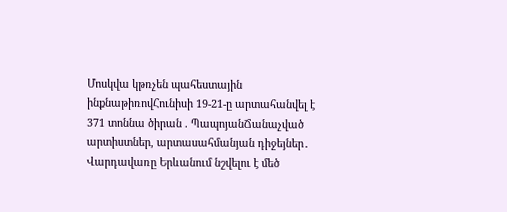Մոսկվա կթռչեն պահեստային ինքնաթիռովՀունիսի 19-21-ը արտահանվել է 371 տոննա ծիրան . ՊապոյանՃանաչված արտիստներ, արտասահմանյան դիջեյներ․ Վարդավառը Երևանում նշվելու է մեծ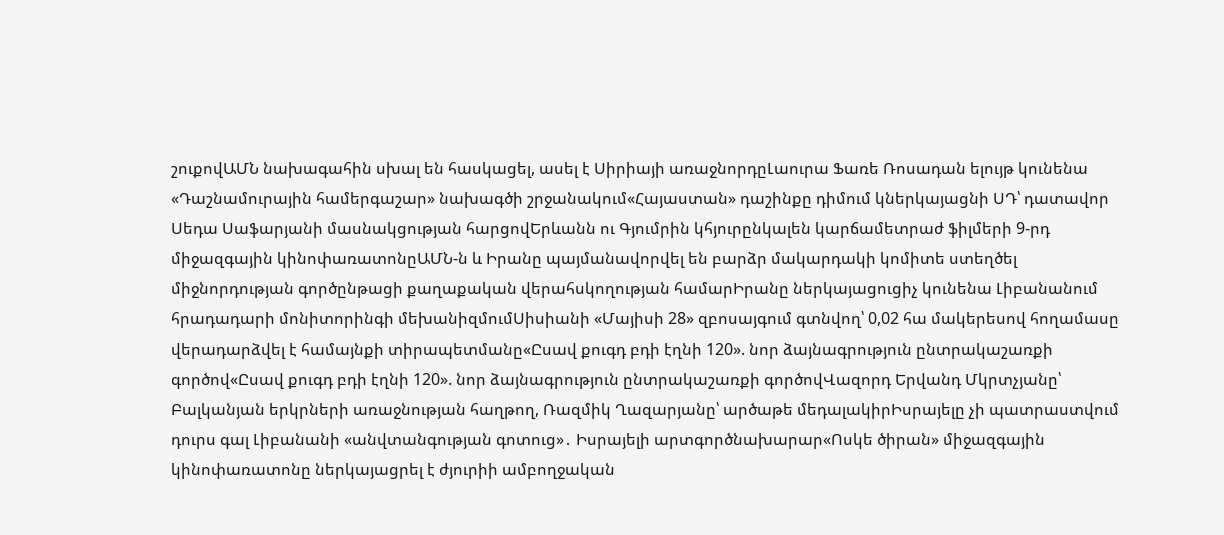շուքովԱՄՆ նախագահին սխալ են հասկացել, ասել է Սիրիայի առաջնորդըԼաուրա Ֆառե Ռոսադան ելույթ կունենա «Դաշնամուրային համերգաշար» նախագծի շրջանակում«Հայաստան» դաշինքը դիմում կներկայացնի ՍԴ՝ դատավոր Սեդա Սաֆարյանի մասնակցության հարցովԵրևանն ու Գյումրին կհյուրընկալեն կարճամետրաժ ֆիլմերի 9-րդ միջազգային կինոփառատոնըԱՄՆ-ն և Իրանը պայմանավորվել են բարձր մակարդակի կոմիտե ստեղծել միջնորդության գործընթացի քաղաքական վերահսկողության համարԻրանը ներկայացուցիչ կունենա Լիբանանում հրադադարի մոնիտորինգի մեխանիզմումՍիսիանի «Մայիսի 28» զբոսայգում գտնվող՝ 0,02 հա մակերեսով հողամասը վերադարձվել է համայնքի տիրապետմանը«Ըսավ քուգդ բդի էղնի 120». նոր ձայնագրություն ընտրակաշառքի գործով«Ըսավ քուգդ բդի էղնի 120». նոր ձայնագրություն ընտրակաշառքի գործովՎազորդ Երվանդ Մկրտչյանը՝ Բալկանյան երկրների առաջնության հաղթող, Ռազմիկ Ղազարյանը՝ արծաթե մեդալակիրԻսրայելը չի պատրաստվում դուրս գալ Լիբանանի «անվտանգության գոտուց»․ Իսրայելի արտգործնախարար«Ոսկե ծիրան» միջազգային կինոփառատոնը ներկայացրել է ժյուրիի ամբողջական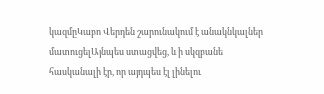կազմըԿաբո Վերդեն շարունակում է անակնկալներ մատուցելԱյնպես ստացվեց, և ի սկզբանե հասկանալի էր, որ այդպես էլ լինելու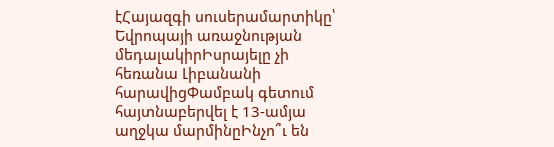էՀայազգի սուսերամարտիկը՝ Եվրոպայի առաջնության մեդալակիրԻսրայելը չի հեռանա Լիբանանի հարավիցՓամբակ գետում հայտնաբերվել է 13-ամյա աղջկա մարմինըԻնչո՞ւ են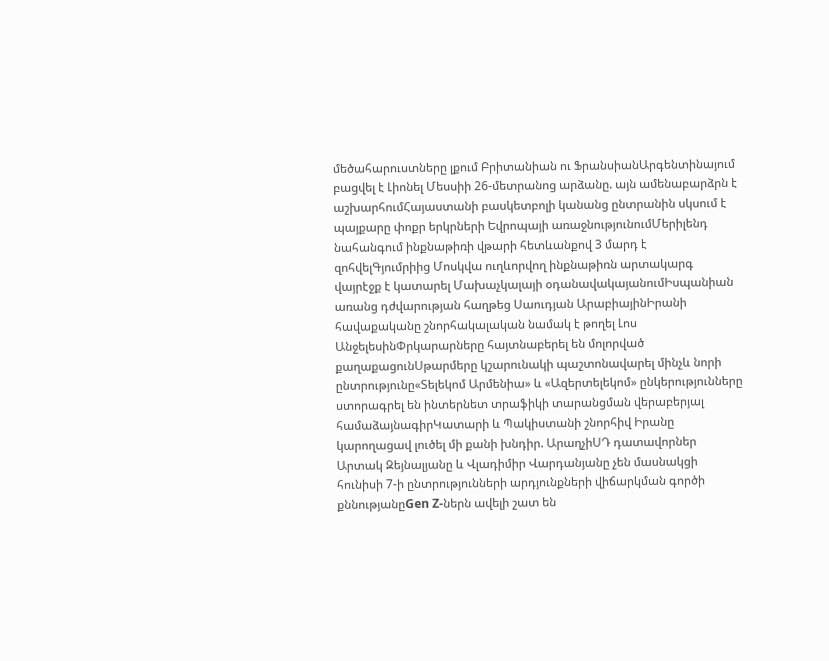մեծահարուստները լքում Բրիտանիան ու ՖրանսիանԱրգենտինայում բացվել է Լիոնել Մեսսիի 26-մետրանոց արձանը. այն ամենաբարձրն է աշխարհումՀայաստանի բասկետբոլի կանանց ընտրանին սկսում է պայքարը փոքր երկրների Եվրոպայի առաջնությունումՄերիլենդ նահանգում ինքնաթիռի վթարի հետևանքով 3 մարդ է զոհվելԳյումրիից Մոսկվա ուղևորվող ինքնաթիռն արտակարգ վայրէջք է կատարել Մախաչկալայի օդանավակայանումԻսպանիան առանց դժվարության հաղթեց Սաուդյան ԱրաբիայինԻրանի հավաքականը շնորհակալական նամակ է թողել Լոս ԱնջելեսինՓրկարարները հայտնաբերել են մոլորված քաղաքացունՍթարմերը կշարունակի պաշտոնավարել մինչև նորի ընտրությունը«Տելեկոմ Արմենիա» և «Ազերտելեկոմ» ընկերությունները ստորագրել են ինտերնետ տրաֆիկի տարանցման վերաբերյալ համաձայնագիրԿատարի և Պակիստանի շնորհիվ Իրանը կարողացավ լուծել մի քանի խնդիր. ԱրաղչիՍԴ դատավորներ Արտակ Զեյնալյանը և Վլադիմիր Վարդանյանը չեն մասնակցի հունիսի 7-ի ընտրությունների արդյունքների վիճարկման գործի քննությանըGen Z-ներն ավելի շատ են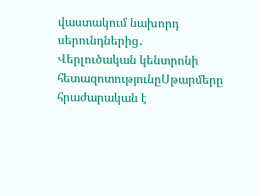վաստակում նախորդ սերունդներից․ Վերլուծական կենտրոնի հետազոտությունըՍթարմերը հրաժարական է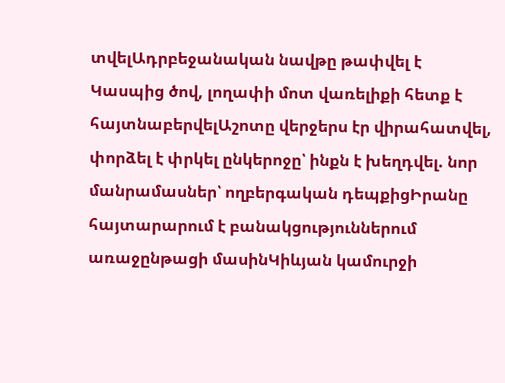տվելԱդրբեջանական նավթը թափվել է Կասպից ծով, լողափի մոտ վառելիքի հետք է հայտնաբերվելԱշոտը վերջերս էր վիրահատվել, փորձել է փրկել ընկերոջը՝ ինքն է խեղդվել. նոր մանրամասներ՝ ողբերգական դեպքիցԻրանը հայտարարում է բանակցություններում առաջընթացի մասինԿիևյան կամուրջի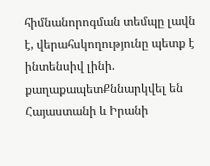հիմնանորոգման տեմպը լավն է, վերահսկողությունը պետք է ինտենսիվ լինի. քաղաքապետՔննարկվել են Հայաստանի և Իրանի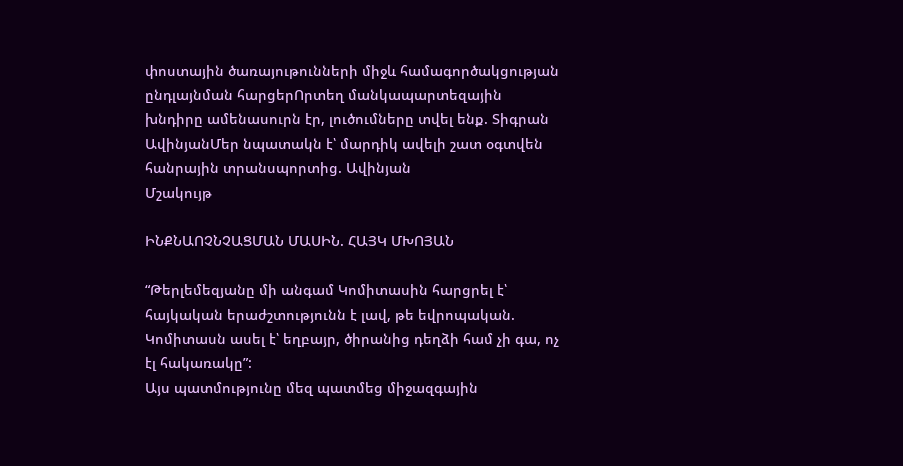փոստային ծառայութունների միջև համագործակցության ընդլայնման հարցերՈրտեղ մանկապարտեզային խնդիրը ամենասուրն էր, լուծումները տվել ենք. Տիգրան ԱվինյանՄեր նպատակն է՝ մարդիկ ավելի շատ օգտվեն հանրային տրանսպորտից. Ավինյան
Մշակույթ

ԻՆՔՆԱՈՉՆՉԱՑՄԱՆ ՄԱՍԻՆ. ՀԱՅԿ ՄԽՈՅԱՆ

“Թերլեմեզյանը մի անգամ Կոմիտասին հարցրել է՝ հայկական երաժշտությունն է լավ, թե եվրոպական. Կոմիտասն ասել է՝ եղբայր, ծիրանից դեղձի համ չի գա, ոչ էլ հակառակը”:
Այս պատմությունը մեզ պատմեց միջազգային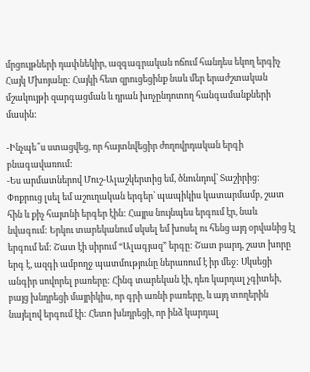մրցույթների դափնեկիր, ազգագրական ոճում հանդես եկող երգիչ Հայկ Մխոյանը: Հայկի հետ զրուցեցինք նաև մեր երաժշտական մշակույթի զարգացման և դրան խոչընդոտող հանգամանքների մասին:

-Ինչպե՞ս ստացվեց, որ հայտնվեցիր ժողովրդական երգի բնագավառում:
-Ես արմատներով Մուշ-Ալաշկերտից եմ, ծնունդով՝ Տաշիրից: Փոքրուց լսել եմ աշուղական երգեր՝ պապիկիս կատարմամբ, շատ հին և քիչ հայտնի երգեր էին: Հայրս նույնպես երգում էր, նաև նվագում: Երկու տարեկանում սկսել եմ խոսել ու հենց այդ օրվանից էլ երգում եմ: Շատ էի սիրում “Ալագյազ” երգը: Շատ բարդ, շատ խորը երգ է, ազգի ամբողջ պատմությունը ներառում է իր մեջ: Սկսեցի անգիր սովորել բառերը: Հինգ տարեկան էի, դեռ կարդալ չգիտեի, բայց խնդրեցի մայրիկիս, որ գրի առնի բառերը, և այդ տողերին նայելով երգում էի: Հետո խնդրեցի, որ ինձ կարդալ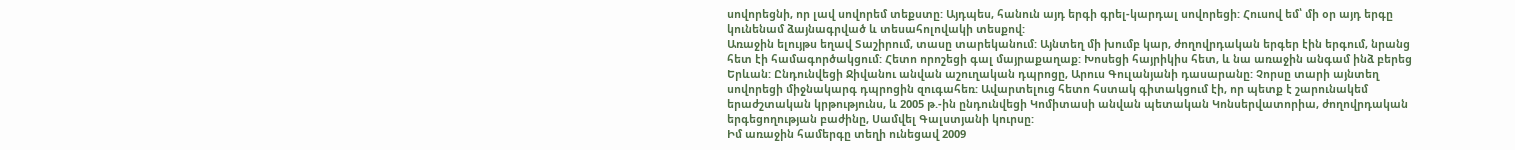սովորեցնի, որ լավ սովորեմ տեքստը: Այդպես, հանուն այդ երգի գրել-կարդալ սովորեցի: Հուսով եմ՝ մի օր այդ երգը կունենամ ձայնագրված և տեսահոլովակի տեսքով:
Առաջին ելույթս եղավ Տաշիրում, տասը տարեկանում: Այնտեղ մի խումբ կար, ժողովրդական երգեր էին երգում, նրանց հետ էի համագործակցում: Հետո որոշեցի գալ մայրաքաղաք: Խոսեցի հայրիկիս հետ, և նա առաջին անգամ ինձ բերեց Երևան: Ընդունվեցի Ջիվանու անվան աշուղական դպրոցը, Արուս Գուլանյանի դասարանը: Չորսը տարի այնտեղ սովորեցի միջնակարգ դպրոցին զուգահեռ: Ավարտելուց հետո հստակ գիտակցում էի, որ պետք է շարունակեմ երաժշտական կրթությունս, և 2005 թ.-ին ընդունվեցի Կոմիտասի անվան պետական Կոնսերվատորիա, ժողովրդական երգեցողության բաժինը, Սամվել Գալստյանի կուրսը:
Իմ առաջին համերգը տեղի ունեցավ 2009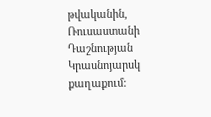թվականին, Ռուսաստանի Դաշնության Կրասնոյարսկ քաղաքում: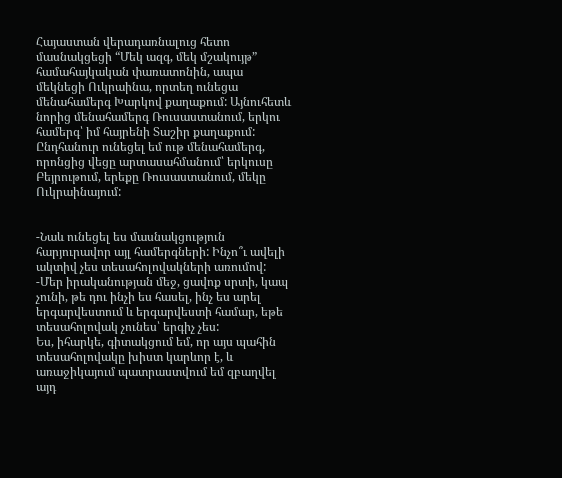Հայաստան վերադառնալուց հետո մասնակցեցի “Մեկ ազգ, մեկ մշակույթ” համահայկական փառատոնին, ապա մեկնեցի Ուկրաինա, որտեղ ունեցա մենահամերգ Խարկով քաղաքում: Այնուհետև նորից մենահամերգ Ռուսաստանում, երկու համերգ՝ իմ հայրենի Տաշիր քաղաքում: Ընդհանուր ունեցել եմ ութ մենահամերգ, որոնցից վեցը արտասահմանում՝ երկուսը Բեյրութում, երեքը Ռուսաստանում, մեկը Ուկրաինայում:


-Նաև ունեցել ես մասնակցություն հարյուրավոր այլ համերգների: Ինչո՞ւ ավելի ակտիվ չես տեսահոլովակների առումով:
-Մեր իրականության մեջ, ցավոք սրտի, կապ չունի, թե դու ինչի ես հասել, ինչ ես արել երգարվեստում և երգարվեստի համար, եթե տեսահոլովակ չունես՝ երգիչ չես:
Ես, իհարկե, գիտակցում եմ, որ այս պահին տեսահոլովակը խիստ կարևոր է, և առաջիկայում պատրաստվում եմ զբաղվել այդ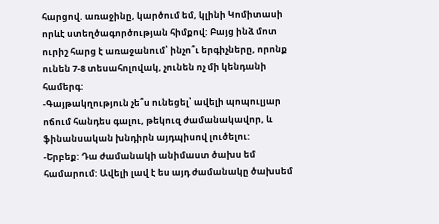հարցով. առաջինը, կարծում եմ, կլինի Կոմիտասի որևէ ստեղծագործության հիմքով: Բայց ինձ մոտ ուրիշ հարց է առաջանում՝ ինչո՞ւ երգիչները, որոնք ունեն 7-8 տեսահոլովակ, չունեն ոչ մի կենդանի համերգ:
-Գայթակղություն չե՞ս ունեցել՝ ավելի պոպուլյար ոճում հանդես գալու, թեկուզ ժամանակավոր, և ֆինանսական խնդիրն այդպիսով լուծելու:
-Երբեք: Դա ժամանակի անիմաստ ծախս եմ համարում: Ավելի լավ է ես այդ ժամանակը ծախսեմ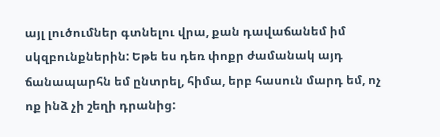այլ լուծումներ գտնելու վրա, քան դավաճանեմ իմ սկզբունքներին: Եթե ես դեռ փոքր ժամանակ այդ ճանապարհն եմ ընտրել, հիմա, երբ հասուն մարդ եմ, ոչ ոք ինձ չի շեղի դրանից: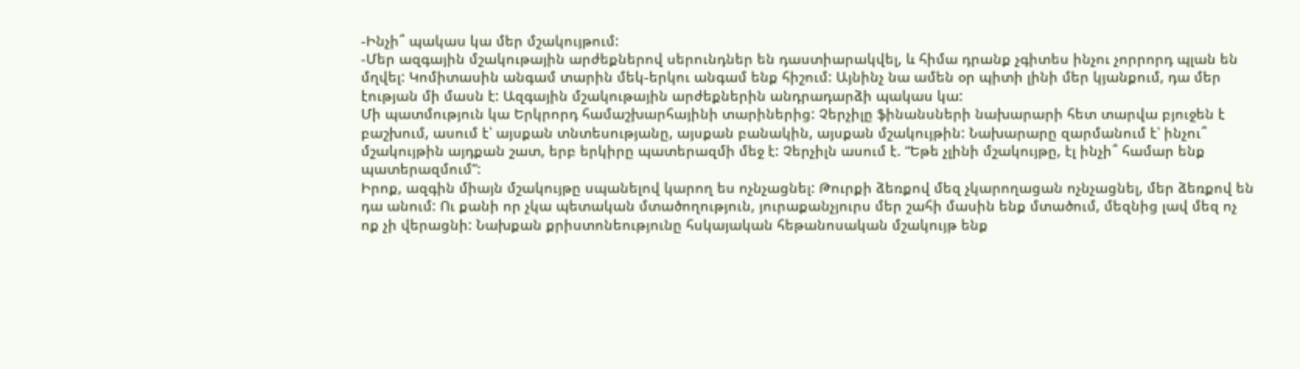-Ինչի՞ պակաս կա մեր մշակույթում:
-Մեր ազգային մշակութային արժեքներով սերունդներ են դաստիարակվել, և հիմա դրանք չգիտես ինչու չորրորդ պլան են մղվել: Կոմիտասին անգամ տարին մեկ-երկու անգամ ենք հիշում: Այնինչ նա ամեն օր պիտի լինի մեր կյանքում, դա մեր էության մի մասն է: Ազգային մշակութային արժեքներին անդրադարձի պակաս կա:
Մի պատմություն կա Երկրորդ համաշխարհայինի տարիներից: Չերչիլը ֆինանսների նախարարի հետ տարվա բյուջեն է բաշխում, ասում է՝ այսքան տնտեսությանը, այսքան բանակին, այսքան մշակույթին: Նախարարը զարմանում է՝ ինչու՞ մշակույթին այդքան շատ, երբ երկիրը պատերազմի մեջ է: Չերչիլն ասում է. “Եթե չլինի մշակույթը, էլ ինչի՞ համար ենք պատերազմում”:
Իրոք, ազգին միայն մշակույթը սպանելով կարող ես ոչնչացնել: Թուրքի ձեռքով մեզ չկարողացան ոչնչացնել, մեր ձեռքով են դա անում: Ու քանի որ չկա պետական մտածողություն, յուրաքանչյուրս մեր շահի մասին ենք մտածում, մեզնից լավ մեզ ոչ ոք չի վերացնի: Նախքան քրիստոնեությունը հսկայական հեթանոսական մշակույթ ենք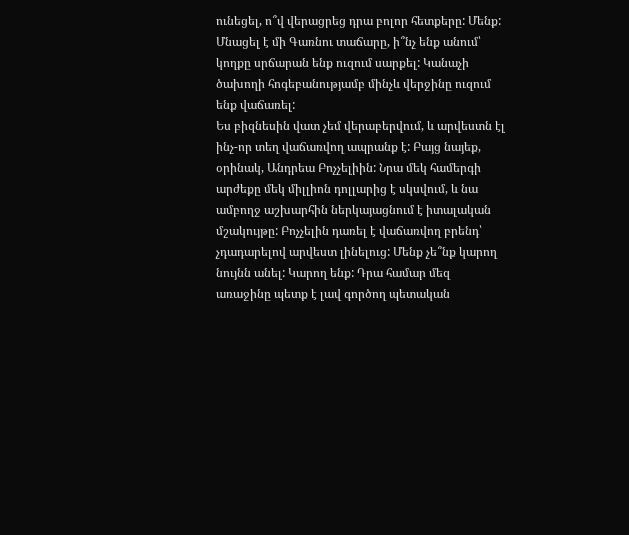ունեցել, ո՞վ վերացրեց դրա բոլոր հետքերը: Մենք: Մնացել է մի Գառնու տաճարը, ի՞նչ ենք անում՝ կողքը սրճարան ենք ուզում սարքել: Կանաչի ծախողի հոգեբանությամբ մինչև վերջինը ուզում ենք վաճառել:
Ես բիզնեսին վատ չեմ վերաբերվում, և արվեստն էլ ինչ-որ տեղ վաճառվող ապրանք է: Բայց նայեք, օրինակ, Անդրեա Բոչչելիին: Նրա մեկ համերգի արժեքը մեկ միլլիոն դոլլարից է սկսվում, և նա ամբողջ աշխարհին ներկայացնում է իտալական մշակույթը: Բոչչելին դառել է վաճառվող բրենդ՝ չդադարելով արվեստ լինելուց: Մենք չե՞նք կարող նույնն անել: Կարող ենք: Դրա համար մեզ առաջինը պետք է լավ գործող պետական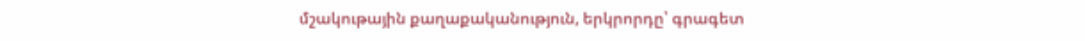մշակութային քաղաքականություն, երկրորդը՝ գրագետ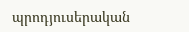պրոդյուսերական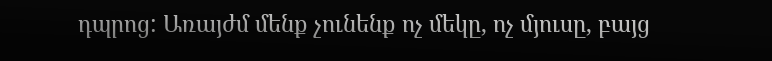դպրոց: Առայժմ մենք չունենք ոչ մեկը, ոչ մյուսը, բայց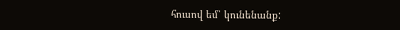հուսով եմ՝ կունենանք: